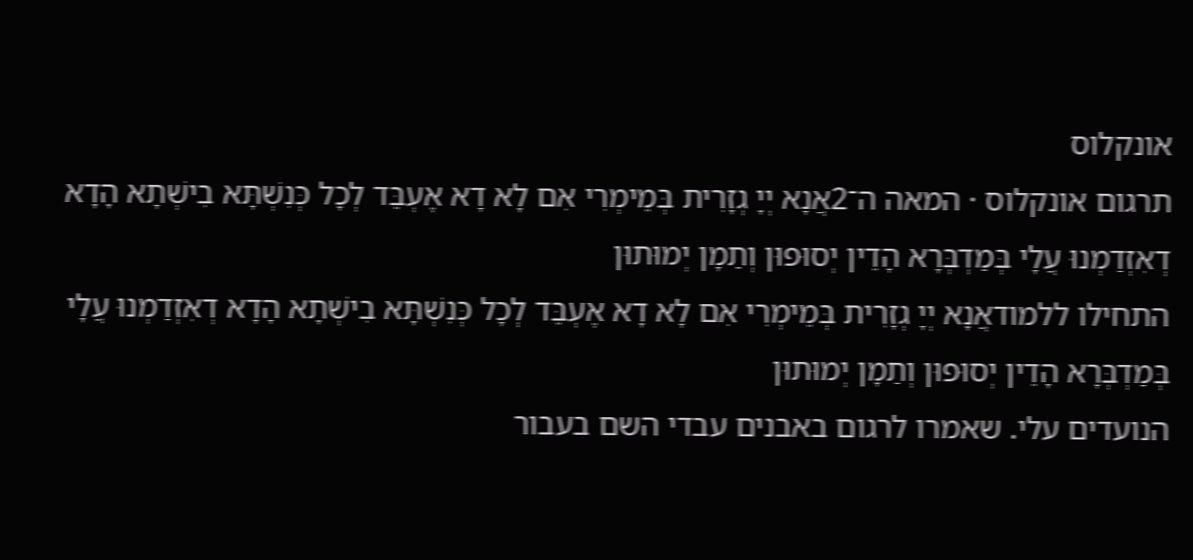אונקלוס
תרגום אונקלוס · המאה ה־2אֲנָא יְיָ גְזָרִית בְּמֵימְרִי אִם לָא דָא אֶעְבֵּד לְכָל כְּנִשְׁתָּא בִישְׁתָא הָדָא דְאִזְדַמְנוּ עֲלָי בְּמַדְבְּרָא הָדֵין יְסוּפוּן וְתַמָן יְמוּתוּן
התחילו ללמודאֲנָא יְיָ גְזָרִית בְּמֵימְרִי אִם לָא דָא אֶעְבֵּד לְכָל כְּנִשְׁתָּא בִישְׁתָא הָדָא דְאִזְדַמְנוּ עֲלָי בְּמַדְבְּרָא הָדֵין יְסוּפוּן וְתַמָן יְמוּתוּן
הנועדים עלי. שאמרו לרגום באבנים עבדי השם בעבור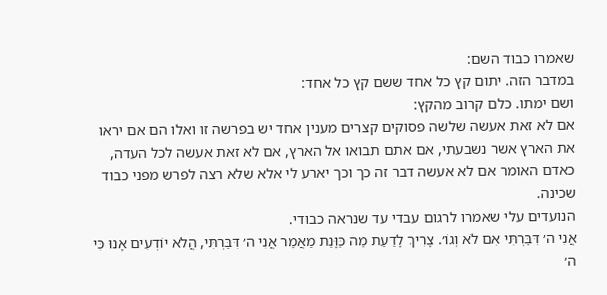שאמרו כבוד השם:
במדבר הזה. יתום קץ כל אחד ששם קץ כל אחד:
ושם ימתו. כלם קרוב מהקץ:
אם לא זאת אעשה שלשה פסוקים קצרים מענין אחד יש בפרשה זו ואלו הם אם יראו את הארץ אשר נשבעתי, אם אתם תבואו אל הארץ, אם לא זאת אעשה לכל העדה, כאדם האומר אם לא אעשה דבר זה כך וכך יארע לי אלא שלא רצה לפרש מפני כבוד שכינה.
הנועדים עלי שאמרו לרגום עבדי עד שנראה כבודי.
אֲנִי ה׳ דִּבַּרְתִּי אִם לֹא וְגוֹ׳. צָרִיךְ לָדַעַת מַה כַּוָּנַת מַאֲמַר אֲנִי ה׳ דִּבַּרְתִּי, הֲלֹא יוֹדְעִים אָנוּ כִּי ה׳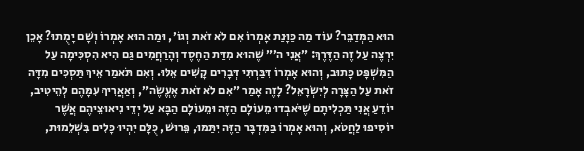הוּא הַמְּדַבֵּר? עוֹד מַה כַּוָּנַת אָמְרוֹ אִם לֹא זֹאת וְגוֹ׳, וּמַה הוּא אָמְרוֹ וְשָׁם יָמֻתוּ? אָכֵן יִרְצֶה עַל זֶה הַדֶּרֶךְ: ״אֲנִי ה׳״ שֶׁהוּא מִדַּת הַחֶסֶד וְהָרַחֲמִים גַּם הִיא הִסְכִּימָה עַל הַמִּשְׁפָּט כָּתוּב, וְהוּא אָמְרוֹ דִּבַּרְתִּי דְּבָרִים קָשִׁים אֵלּוּ. וְאִם תֹּאמַר אֵיךְ תַּסְכִּים מִדָּה זֹאת עַל הַצָּרָה לְיִשְׂרָאֵל? לָזֶה אָמַר ״אִם לֹא זֹאת אֶעֱשֶׂה״, וְאַאֲרִיךְ עִמָּהֶם לְהֵיטִיב, יוֹדֵעַ אֲנִי תַּכְלִיתָם שֶׁיֹּאבְדוּ מֵעוֹלָם הַזֶּה וּמֵעוֹלָם הַבָּא עַל יְדֵי נִיאוּצֵיהֶם אֲשֶׁר יוֹסִיפוּ לַחֲטֹא, וְהוּא אָמְרוֹ בַּמִּדְבָּר הַזֶּה יִתַּמּוּ, פֵּרוּשׁ, כֻּלָּם יִהְיוּ כָּלִים בִּשְׁלֵמוּת,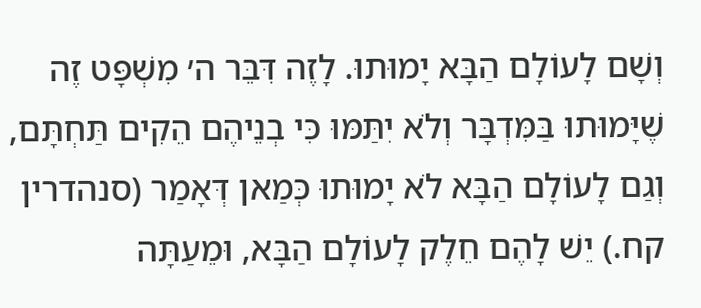וְשָׁם לָעוֹלָם הַבָּא יָמוּתוּ. לָזֶה דִּבֵּר ה׳ מִשְׁפָּט זֶה שֶׁיָּמוּתוּ בַּמִּדְבָּר וְלֹא יִתַּמּוּ כִּי בְנֵיהֶם הֵקִים תַּחְתָּם, וְגַם לָעוֹלָם הַבָּא לֹא יָמוּתוּ כְּמַאן דְּאָמַר (סנהדרין קח.) יֵשׁ לָהֶם חֵלֶק לָעוֹלָם הַבָּא, וּמֵעַתָּה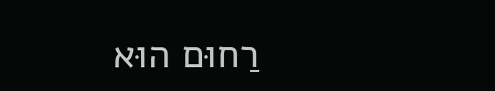רַחוּם הוּא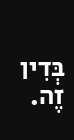בְּדִין זֶה.